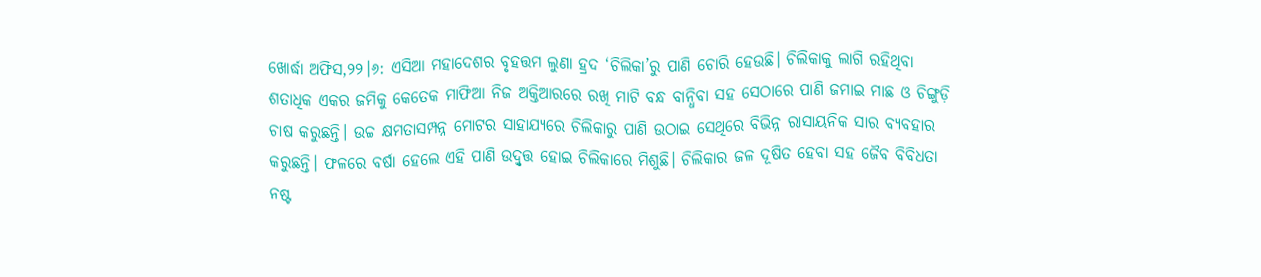ଖୋର୍ଦ୍ଧା ଅଫିସ,୨୨।୬: ଏସିଆ ମହାଦେଶର ବୃହତ୍ତମ ଲୁଣା ହ୍ରଦ ‘ଚିଲିକା’ରୁ ପାଣି ଚୋରି ହେଉଛି। ଚିଲିକାକୁ ଲାଗି ରହିଥିବା ଶତାଧିକ ଏକର ଜମିକୁ କେତେକ ମାଫିଆ ନିଜ ଅକ୍ତିଆରରେ ରଖି ମାଟି ବନ୍ଧ ବାନ୍ଧିବା ସହ ସେଠାରେ ପାଣି ଜମାଇ ମାଛ ଓ ଚିଙ୍ଗୁଡ଼ି ଚାଷ କରୁଛନ୍ତି। ଉଚ୍ଚ କ୍ଷମତାସମ୍ପନ୍ନ ମୋଟର ସାହାଯ୍ୟରେ ଚିଲିକାରୁ ପାଣି ଉଠାଇ ସେଥିରେ ବିଭିନ୍ନ ରାସାୟନିକ ସାର ବ୍ୟବହାର କରୁଛନ୍ତି। ଫଳରେ ବର୍ଷା ହେଲେ ଏହି ପାଣି ଉଦ୍ବୃତ୍ତ ହୋଇ ଚିଲିକାରେ ମିଶୁଛି। ଚିଲିକାର ଜଳ ଦୂଷିତ ହେବା ସହ ଜୈବ ବିବିଧତା ନଷ୍ଟ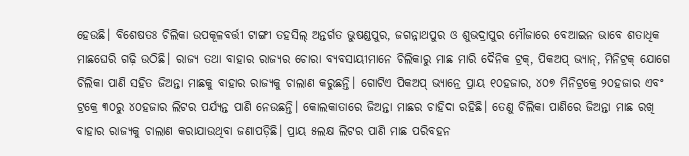ହେଉଛି। ବିଶେଷତଃ ଚିଲିକା ଉପକୂଳବର୍ତ୍ତୀ ଟାଙ୍ଗୀ ତହସିଲ୍ ଅନ୍ତର୍ଗତ ଭୁଷଣ୍ଡପୁର, ଜଗନ୍ନାଥପୁର ଓ ଶୁଭଦ୍ରାପୁର ମୌଜାରେ ବେଆଇନ ଭାବେ ଶତାଧିକ ମାଛଘେରି ଗଢ଼ି ଉଠିଛି। ରାଜ୍ୟ ତଥା ବାହାର ରାଜ୍ୟର ଚୋରା ବ୍ୟବସାୟୀମାନେ ଚିଲିକାରୁ ମାଛ ମାରି ଦୈନିକ ଟ୍ରକ୍, ପିକଅପ୍ ଭ୍ୟାନ୍, ମିନିଟ୍ରକ୍ ଯୋଗେ ଚିଲିକା ପାଣି ସହିତ ଜିଅନ୍ତା ମାଛକୁ ବାହାର ରାଜ୍ୟକୁ ଚାଲାଣ କରୁଛନ୍ତି। ଗୋଟିଏ ପିକଅପ୍ ଭ୍ୟାନ୍ରେ ପ୍ରାୟ ୧୦ହଜାର, ୪୦୭ ମିନିଟ୍ରକ୍ରେ ୨୦ହଜାର ଏବଂ ଟ୍ରକ୍ରେ ୩୦ରୁ ୪୦ହଜାର ଲିଟର ପର୍ଯ୍ୟନ୍ତ ପାଣି ନେଉଛନ୍ତି। କୋଲକାତାରେ ଜିଅନ୍ତା ମାଛର ଚାହିଦା ରହିଛି। ତେଣୁ ଚିଲିକା ପାଣିରେ ଜିଅନ୍ତା ମାଛ ରଖି ବାହାର ରାଜ୍ୟକୁ ଚାଲାଣ କରାଯାଉଥିବା ଜଣାପଡ଼ିଛି। ପ୍ରାୟ ୫ଲକ୍ଷ ଲିଟର ପାଣି ମାଛ ପରିବହନ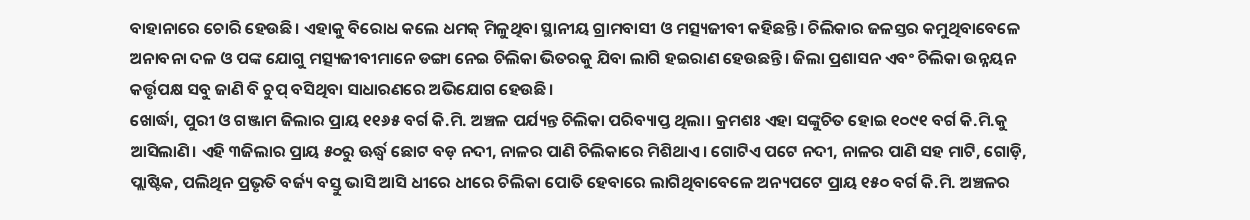ବାହାନାରେ ଚୋରି ହେଉଛି। ଏହାକୁ ବିରୋଧ କଲେ ଧମକ୍ ମିଳୁଥିବା ସ୍ଥାନୀୟ ଗ୍ରାମବାସୀ ଓ ମତ୍ସ୍ୟଜୀବୀ କହିଛନ୍ତି। ଚିଲିକାର ଜଳସ୍ତର କମୁଥିବାବେଳେ ଅନାବନା ଦଳ ଓ ପଙ୍କ ଯୋଗୁ ମତ୍ସ୍ୟଜୀବୀମାନେ ଡଙ୍ଗା ନେଇ ଚିଲିକା ଭିତରକୁ ଯିବା ଲାଗି ହଇରାଣ ହେଉଛନ୍ତି। ଜିଲା ପ୍ରଶାସନ ଏବଂ ଚିଲିକା ଉନ୍ନୟନ କର୍ତ୍ତୃପକ୍ଷ ସବୁ ଜାଣି ବି ଚୁପ୍ ବସିଥିବା ସାଧାରଣରେ ଅଭିଯୋଗ ହେଉଛି।
ଖୋର୍ଦ୍ଧା, ପୁରୀ ଓ ଗଞ୍ଜାମ ଜିଲାର ପ୍ରାୟ ୧୧୬୫ ବର୍ଗ କି.ମି. ଅଞ୍ଚଳ ପର୍ଯ୍ୟନ୍ତ ଚିଲିକା ପରିବ୍ୟାପ୍ତ ଥିଲା। କ୍ରମଶଃ ଏହା ସଙ୍କୁଚିତ ହୋଇ ୧୦୯୧ ବର୍ଗ କି.ମି.କୁ ଆସିଲାଣି। ଏହି ୩ଜିଲାର ପ୍ରାୟ ୫୦ରୁ ଊର୍ଦ୍ଧ୍ୱ ଛୋଟ ବଡ଼ ନଦୀ, ନାଳର ପାଣି ଚିଲିକାରେ ମିଶିଥାଏ। ଗୋଟିଏ ପଟେ ନଦୀ, ନାଳର ପାଣି ସହ ମାଟି, ଗୋଡ଼ି, ପ୍ଲାଷ୍ଟିକ, ପଲିଥିନ ପ୍ରଭୃତି ବର୍ଜ୍ୟ ବସ୍ତୁ ଭାସି ଆସି ଧୀରେ ଧୀରେ ଚିଲିକା ପୋତି ହେବାରେ ଲାଗିଥିବାବେଳେ ଅନ୍ୟପଟେ ପ୍ରାୟ ୧୫୦ ବର୍ଗ କି.ମି. ଅଞ୍ଚଳର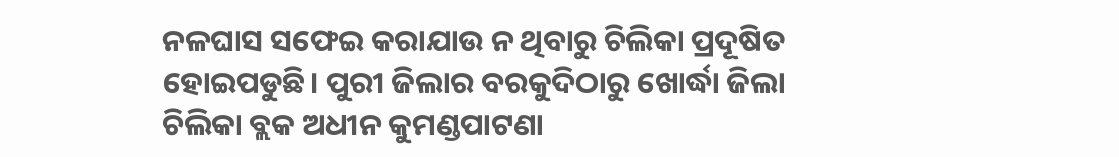ନଳଘାସ ସଫେଇ କରାଯାଉ ନ ଥିବାରୁ ଚିଲିକା ପ୍ରଦୂଷିତ ହୋଇପଡୁଛି। ପୁରୀ ଜିଲାର ବରକୁଦିଠାରୁ ଖୋର୍ଦ୍ଧା ଜିଲା ଚିଲିକା ବ୍ଲକ ଅଧୀନ କୁମଣ୍ଡପାଟଣା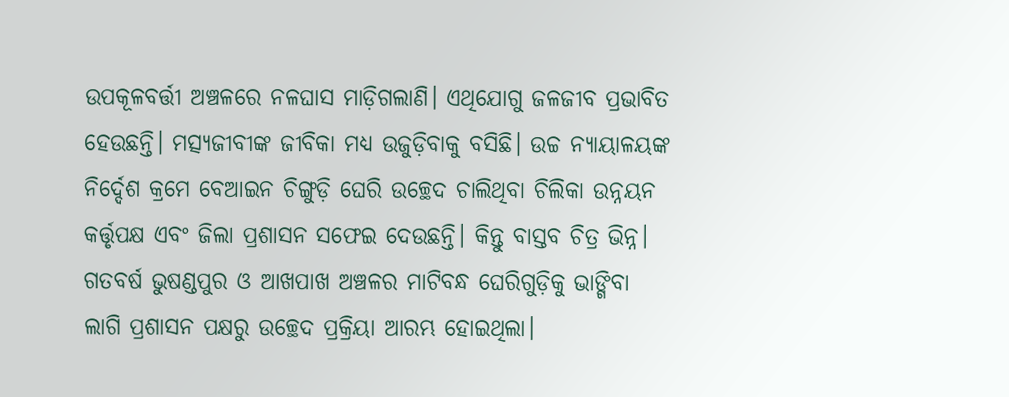ଉପକୂଳବର୍ତ୍ତୀ ଅଞ୍ଚଳରେ ନଳଘାସ ମାଡ଼ିଗଲାଣି। ଏଥିଯୋଗୁ ଜଳଜୀବ ପ୍ରଭାବିତ ହେଉଛନ୍ତି। ମତ୍ସ୍ୟଜୀବୀଙ୍କ ଜୀବିକା ମଧ୍ୟ ଉଜୁଡ଼ିବାକୁ ବସିଛି। ଉଚ୍ଚ ନ୍ୟାୟାଳୟଙ୍କ ନିର୍ଦ୍ଦେଶ କ୍ରମେ ବେଆଇନ ଚିଙ୍ଗୁଡ଼ି ଘେରି ଉଚ୍ଛେଦ ଚାଲିଥିବା ଚିଲିକା ଉନ୍ନୟନ କର୍ତ୍ତୃପକ୍ଷ ଏବଂ ଜିଲା ପ୍ରଶାସନ ସଫେଇ ଦେଉଛନ୍ତି। କିନ୍ତୁ ବାସ୍ତବ ଚିତ୍ର ଭିନ୍ନ। ଗତବର୍ଷ ଭୁଷଣ୍ଡପୁର ଓ ଆଖପାଖ ଅଞ୍ଚଳର ମାଟିବନ୍ଧ ଘେରିଗୁଡ଼ିକୁ ଭାଙ୍ଗିବା ଲାଗି ପ୍ରଶାସନ ପକ୍ଷରୁ ଉଚ୍ଛେଦ ପ୍ରକ୍ରିୟା ଆରମ୍ଭ ହୋଇଥିଲା।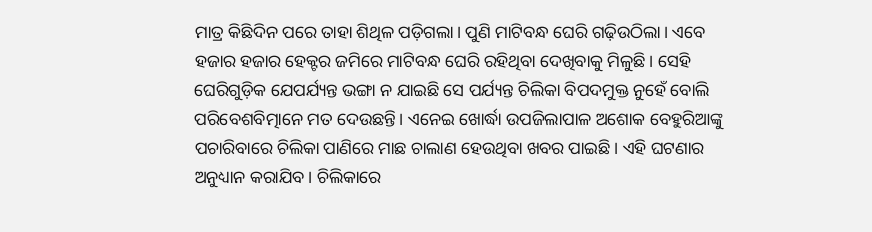ମାତ୍ର କିଛିଦିନ ପରେ ତାହା ଶିଥିଳ ପଡ଼ିଗଲା। ପୁଣି ମାଟିବନ୍ଧ ଘେରି ଗଢ଼ିଉଠିଲା। ଏବେ ହଜାର ହଜାର ହେକ୍ଟର ଜମିରେ ମାଟିବନ୍ଧ ଘେରି ରହିଥିବା ଦେଖିବାକୁ ମିଳୁଛି। ସେହି ଘେରିଗୁଡ଼ିକ ଯେପର୍ଯ୍ୟନ୍ତ ଭଙ୍ଗା ନ ଯାଇଛି ସେ ପର୍ଯ୍ୟନ୍ତ ଚିଲିକା ବିପଦମୁକ୍ତ ନୁହେଁ ବୋଲି ପରିବେଶବିତ୍ମାନେ ମତ ଦେଉଛନ୍ତି। ଏନେଇ ଖୋର୍ଦ୍ଧା ଉପଜିଲାପାଳ ଅଶୋକ ବେହୁରିଆଙ୍କୁ ପଚାରିବାରେ ଚିଲିକା ପାଣିରେ ମାଛ ଚାଲାଣ ହେଉଥିବା ଖବର ପାଇଛି। ଏହି ଘଟଣାର ଅନୁଧ୍ୟାନ କରାଯିବ। ଚିଲିକାରେ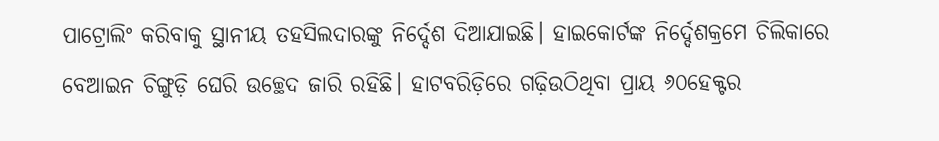ପାଟ୍ରୋଲିଂ କରିବାକୁ ସ୍ଥାନୀୟ ତହସିଲଦାରଙ୍କୁ ନିର୍ଦ୍ଦେଶ ଦିଆଯାଇଛି। ହାଇକୋର୍ଟଙ୍କ ନିର୍ଦ୍ଦେଶକ୍ରମେ ଚିଲିକାରେ ବେଆଇନ ଚିଙ୍ଗୁଡ଼ି ଘେରି ଉଚ୍ଛେଦ ଜାରି ରହିଛି। ହାଟବରିଡ଼ିରେ ଗଢ଼ିଉଠିଥିବା ପ୍ରାୟ ୬୦ହେକ୍ଟର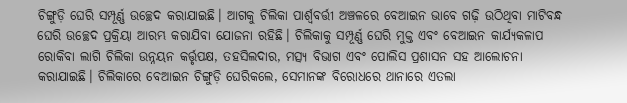ଚିଙ୍ଗୁଡ଼ି ଘେରି ସମ୍ପୂର୍ଣ୍ଣ ଉଚ୍ଛେଦ କରାଯାଇଛି। ଆଗକୁ ଚିଲିକା ପାର୍ଶ୍ୱବର୍ତ୍ତୀ ଅଞ୍ଚଳରେ ବେଆଇନ ଭାବେ ଗଢ଼ି ଉଠିଥିବା ମାଟିବନ୍ଧ ଘେରି ଉଚ୍ଛେଦ ପ୍ରକ୍ରିୟା ଆରମ୍ଭ କରାଯିବା ଯୋଜନା ରହିଛି। ଚିଲିକାକୁ ସମ୍ପୂର୍ଣ୍ଣ ଘେରି ମୁକ୍ତ ଏବଂ ବେଆଇନ କାର୍ଯ୍ୟକଳାପ ରୋକିବା ଲାଗି ଚିଲିକା ଉନ୍ନୟନ କର୍ତ୍ତୃପକ୍ଷ, ତହସିଲଦାର, ମତ୍ସ୍ୟ ବିଭାଗ ଏବଂ ପୋଲିସ ପ୍ରଶାସନ ସହ ଆଲୋଚନା କରାଯାଇଛି। ଚିଲିକାରେ ବେଆଇନ ଚିଙ୍ଗୁଡ଼ି ଘେରିକଲେ, ସେମାନଙ୍କ ବିରୋଧରେ ଥାନାରେ ଏତଲା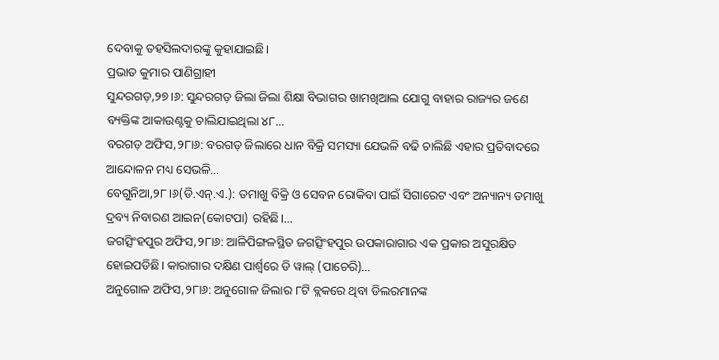ଦେବାକୁ ତହସିଲଦାରଙ୍କୁ କୁହାଯାଇଛି।
ପ୍ରଭାତ କୁମାର ପାଣିଗ୍ରାହୀ
ସୁନ୍ଦରଗଡ଼,୨୭।୬: ସୁନ୍ଦରଗଡ଼ ଜିଲା ଜିଲା ଶିକ୍ଷା ବିଭାଗର ଖାମଖିଆଲ ଯୋଗୁ ବାହାର ରାଜ୍ୟର ଜଣେ ବ୍ୟକ୍ତିଙ୍କ ଆକାଉଣ୍ଟକୁ ଚାଲିଯାଇଥିଲା ୪୮…
ବରଗଡ଼ ଅଫିସ,୨୮ା୬: ବରଗଡ଼ ଜିଲାରେ ଧାନ ବିକ୍ରି ସମସ୍ୟା ଯେଭଳି ବଢି ଚାଲିଛି ଏହାର ପ୍ରତିବାଦରେ ଆନ୍ଦୋଳନ ମଧ୍ୟ ସେଭଳି…
ବେଗୁନିଆ,୨୮।୬(ଡି.ଏନ୍.ଏ.): ତମାଖୁ ବିକ୍ରି ଓ ସେବନ ରୋକିବା ପାଇଁ ସିଗାରେଟ ଏବଂ ଅନ୍ୟାନ୍ୟ ତମାଖୁ ଦ୍ରବ୍ୟ ନିବାରଣ ଆଇନ(କୋଟପା) ରହିଛି।…
ଜଗତ୍ସିଂହପୁର ଅଫିସ,୨୮ା୬: ଆଳିପିଙ୍ଗଳସ୍ଥିତ ଜଗତ୍ସିଂହପୁର ଉପକାରାଗାର ଏକ ପ୍ରକାର ଅସୁରକ୍ଷିତ ହୋଇପଡିଛି। କାରାଗାର ଦକ୍ଷିଣ ପାର୍ଶ୍ୱରେ ଡି ୱାଲ୍ (ପାଚେରି)…
ଅନୁଗୋଳ ଅଫିସ,୨୮ା୬: ଅନୁଗୋଳ ଜିଲାର ୮ଟି ବ୍ଲକରେ ଥିବା ଡିଲରମାନଙ୍କ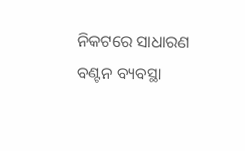ନିକଟରେ ସାଧାରଣ ବଣ୍ଟନ ବ୍ୟବସ୍ଥା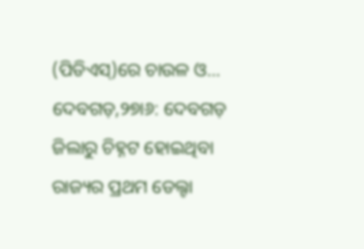(ପିଡିଏସ୍)ରେ ଚାଉଳ ଓ…
ଦେବଗଡ଼,୨୭ା୬: ଦେବଗଡ଼ ଜିଲାରୁ ଚିହ୍ନଟ ହୋଇଥିବା ରାଜ୍ୟର ପ୍ରଥମ ଡେଲ୍ଟା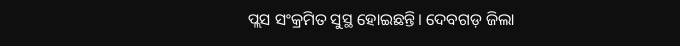ପ୍ଲସ ସଂକ୍ରମିତ ସୁସ୍ଥ ହୋଇଛନ୍ତି। ଦେବଗଡ଼ ଜିଲା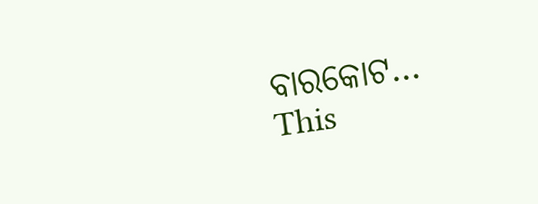ବାରକୋଟ…
This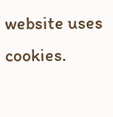website uses cookies.